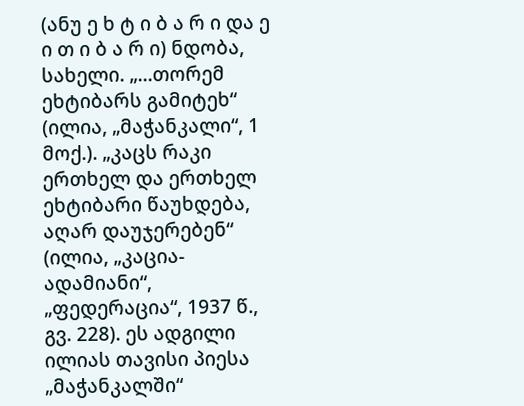(ანუ ე ხ ტ ი ბ ა რ ი და ე ი თ ი ბ ა რ ი) ნდობა, სახელი. „...თორემ ეხტიბარს გამიტეხ“ (ილია, „მაჭანკალი“, 1 მოქ.). „კაცს რაკი ერთხელ და ერთხელ ეხტიბარი წაუხდება, აღარ დაუჯერებენ“ (ილია, „კაცია-ადამიანი“, „ფედერაცია“, 1937 წ., გვ. 228). ეს ადგილი ილიას თავისი პიესა „მაჭანკალში“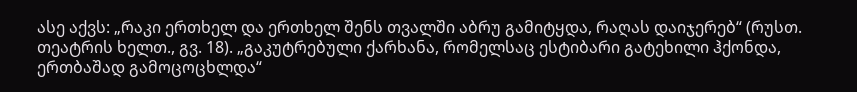ასე აქვს: „რაკი ერთხელ და ერთხელ შენს თვალში აბრუ გამიტყდა, რაღას დაიჯერებ“ (რუსთ. თეატრის ხელთ., გვ. 18). „გაკუტრებული ქარხანა, რომელსაც ესტიბარი გატეხილი ჰქონდა, ერთბაშად გამოცოცხლდა“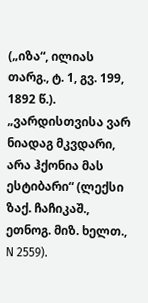(„იზა“, ილიას თარგ., ტ. 1, გვ. 199, 1892 წ.). „ვარდისთვისა ვარ ნიადაგ მკვდარი, არა ჰქონია მას ესტიბარი“ (ლექსი ზაქ. ჩაჩიკაშ., ეთნოგ. მიზ. ხელთ., N 2559).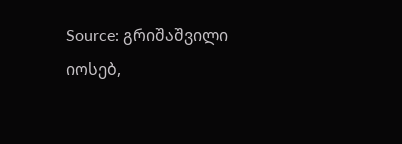Source: გრიშაშვილი იოსებ,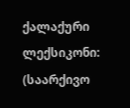ქალაქური ლექსიკონი: (საარქივო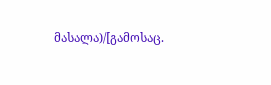მასალა)/[გამოსაც.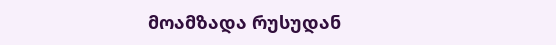მოამზადა რუსუდან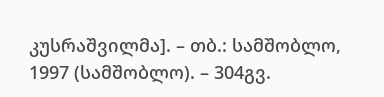კუსრაშვილმა]. – თბ.: სამშობლო, 1997 (სამშობლო). – 304გვ.